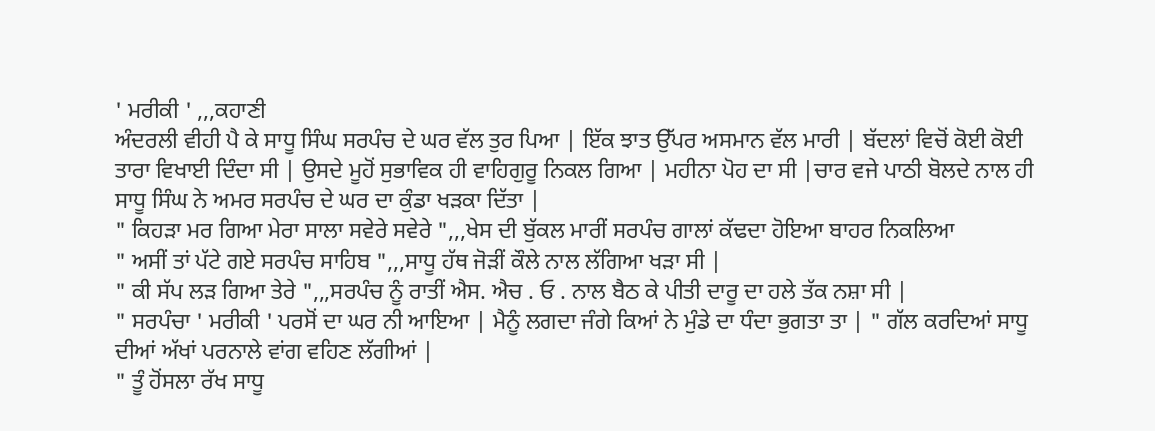' ਮਰੀਕੀ ' ,,,ਕਹਾਣੀ
ਅੰਦਰਲੀ ਵੀਹੀ ਪੈ ਕੇ ਸਾਧੂ ਸਿੰਘ ਸਰਪੰਚ ਦੇ ਘਰ ਵੱਲ ਤੁਰ ਪਿਆ | ਇੱਕ ਝਾਤ ਉੱਪਰ ਅਸਮਾਨ ਵੱਲ ਮਾਰੀ | ਬੱਦਲਾਂ ਵਿਚੋਂ ਕੋਈ ਕੋਈ ਤਾਰਾ ਵਿਖਾਈ ਦਿੰਦਾ ਸੀ | ਉਸਦੇ ਮੂਹੋਂ ਸੁਭਾਵਿਕ ਹੀ ਵਾਹਿਗੁਰੂ ਨਿਕਲ ਗਿਆ | ਮਹੀਨਾ ਪੋਹ ਦਾ ਸੀ |ਚਾਰ ਵਜੇ ਪਾਠੀ ਬੋਲਦੇ ਨਾਲ ਹੀ ਸਾਧੂ ਸਿੰਘ ਨੇ ਅਮਰ ਸਰਪੰਚ ਦੇ ਘਰ ਦਾ ਕੁੰਡਾ ਖੜਕਾ ਦਿੱਤਾ |
" ਕਿਹੜਾ ਮਰ ਗਿਆ ਮੇਰਾ ਸਾਲਾ ਸਵੇਰੇ ਸਵੇਰੇ ",,,ਖੇਸ ਦੀ ਬੁੱਕਲ ਮਾਰੀਂ ਸਰਪੰਚ ਗਾਲਾਂ ਕੱਢਦਾ ਹੋਇਆ ਬਾਹਰ ਨਿਕਲਿਆ
" ਅਸੀਂ ਤਾਂ ਪੱਟੇ ਗਏ ਸਰਪੰਚ ਸਾਹਿਬ ",,,ਸਾਧੂ ਹੱਥ ਜੋੜੀਂ ਕੌਲੇ ਨਾਲ ਲੱਗਿਆ ਖੜਾ ਸੀ |
" ਕੀ ਸੱਪ ਲੜ ਗਿਆ ਤੇਰੇ ",,,ਸਰਪੰਚ ਨੂੰ ਰਾਤੀਂ ਐਸ. ਐਚ . ਓ . ਨਾਲ ਬੈਠ ਕੇ ਪੀਤੀ ਦਾਰੂ ਦਾ ਹਲੇ ਤੱਕ ਨਸ਼ਾ ਸੀ |
" ਸਰਪੰਚਾ ' ਮਰੀਕੀ ' ਪਰਸੋਂ ਦਾ ਘਰ ਨੀ ਆਇਆ | ਮੈਨੂੰ ਲਗਦਾ ਜੰਗੇ ਕਿਆਂ ਨੇ ਮੁੰਡੇ ਦਾ ਧੰਦਾ ਭੁਗਤਾ ਤਾ | " ਗੱਲ ਕਰਦਿਆਂ ਸਾਧੂ ਦੀਆਂ ਅੱਖਾਂ ਪਰਨਾਲੇ ਵਾਂਗ ਵਹਿਣ ਲੱਗੀਆਂ |
" ਤੂੰ ਹੋਂਸਲਾ ਰੱਖ ਸਾਧੂ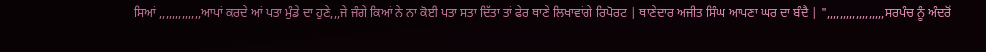ਸਿਆਂ ,,,,,,,,,,,,,ਆਪਾਂ ਕਰਦੇ ਆਂ ਪਤਾ ਮੁੰਡੇ ਦਾ ਹੁਣੇ,,,ਜੇ ਜੰਗੇ ਕਿਆਂ ਨੇ ਨਾ ਕੋਈ ਪਤਾ ਸਤਾ ਦਿੱਤਾ ਤਾਂ ਫੇਰ ਥਾਣੇ ਲਿਖਾਵਾਂਗੇ ਰਿਪੋਰਟ | ਥਾਣੇਦਾਰ ਅਜੀਤ ਸਿੰਘ ਆਪਣਾ ਘਰ ਦਾ ਬੰਦੈ | ",,,,,,,,,,,,,,,,,,ਸਰਪੰਚ ਨੂੰ ਅੰਦਰੋਂ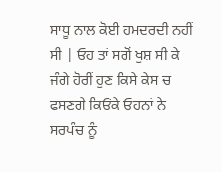ਸਾਧੂ ਨਾਲ ਕੋਈ ਹਮਦਰਦੀ ਨਹੀਂ ਸੀ | ਓਹ ਤਾਂ ਸਗੋਂ ਖੁਸ਼ ਸੀ ਕੇ ਜੰਗੇ ਹੋਰੀਂ ਹੁਣ ਕਿਸੇ ਕੇਸ ਚ ਫਸਣਗੇ ਕਿਓਂਕੇ ਓਹਨਾਂ ਨੇ ਸਰਪੰਚ ਨੂੰ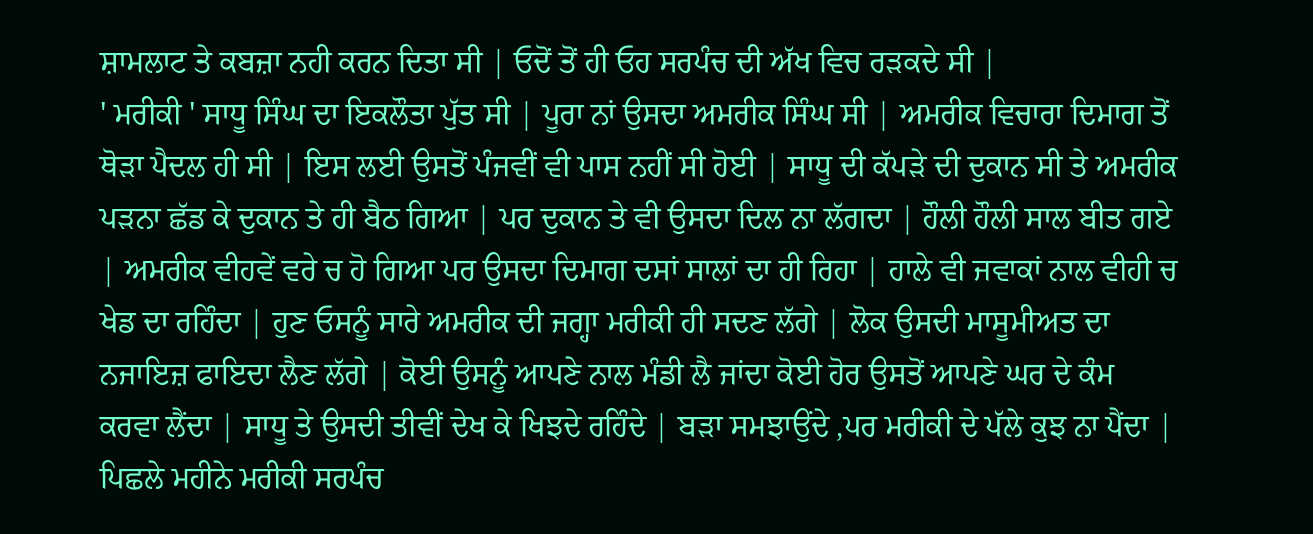ਸ਼ਾਮਲਾਟ ਤੇ ਕਬਜ਼ਾ ਨਹੀ ਕਰਨ ਦਿਤਾ ਸੀ | ਓਦੋਂ ਤੋਂ ਹੀ ਓਹ ਸਰਪੰਚ ਦੀ ਅੱਖ ਵਿਚ ਰੜਕਦੇ ਸੀ |
' ਮਰੀਕੀ ' ਸਾਧੂ ਸਿੰਘ ਦਾ ਇਕਲੌਤਾ ਪੁੱਤ ਸੀ | ਪੂਰਾ ਨਾਂ ਉਸਦਾ ਅਮਰੀਕ ਸਿੰਘ ਸੀ | ਅਮਰੀਕ ਵਿਚਾਰਾ ਦਿਮਾਗ ਤੋਂ ਥੋੜਾ ਪੈਦਲ ਹੀ ਸੀ | ਇਸ ਲਈ ਉਸਤੋਂ ਪੰਜਵੀਂ ਵੀ ਪਾਸ ਨਹੀਂ ਸੀ ਹੋਈ | ਸਾਧੂ ਦੀ ਕੱਪੜੇ ਦੀ ਦੁਕਾਨ ਸੀ ਤੇ ਅਮਰੀਕ ਪੜਨਾ ਛੱਡ ਕੇ ਦੁਕਾਨ ਤੇ ਹੀ ਬੈਠ ਗਿਆ | ਪਰ ਦੁਕਾਨ ਤੇ ਵੀ ਉਸਦਾ ਦਿਲ ਨਾ ਲੱਗਦਾ | ਹੌਲੀ ਹੌਲੀ ਸਾਲ ਬੀਤ ਗਏ | ਅਮਰੀਕ ਵੀਹਵੇਂ ਵਰੇ ਚ ਹੋ ਗਿਆ ਪਰ ਉਸਦਾ ਦਿਮਾਗ ਦਸਾਂ ਸਾਲਾਂ ਦਾ ਹੀ ਰਿਹਾ | ਹਾਲੇ ਵੀ ਜਵਾਕਾਂ ਨਾਲ ਵੀਹੀ ਚ ਖੇਡ ਦਾ ਰਹਿੰਦਾ | ਹੁਣ ਓਸਨੂੰ ਸਾਰੇ ਅਮਰੀਕ ਦੀ ਜਗ੍ਹਾ ਮਰੀਕੀ ਹੀ ਸਦਣ ਲੱਗੇ | ਲੋਕ ਉਸਦੀ ਮਾਸੂਮੀਅਤ ਦਾ ਨਜਾਇਜ਼ ਫਾਇਦਾ ਲੈਣ ਲੱਗੇ | ਕੋਈ ਉਸਨੂੰ ਆਪਣੇ ਨਾਲ ਮੰਡੀ ਲੈ ਜਾਂਦਾ ਕੋਈ ਹੋਰ ਉਸਤੋਂ ਆਪਣੇ ਘਰ ਦੇ ਕੰਮ ਕਰਵਾ ਲੈਂਦਾ | ਸਾਧੂ ਤੇ ਉਸਦੀ ਤੀਵੀਂ ਦੇਖ ਕੇ ਖਿਝਦੇ ਰਹਿੰਦੇ | ਬੜਾ ਸਮਝਾਉਂਦੇ ,ਪਰ ਮਰੀਕੀ ਦੇ ਪੱਲੇ ਕੁਝ ਨਾ ਪੈਂਦਾ | ਪਿਛਲੇ ਮਹੀਨੇ ਮਰੀਕੀ ਸਰਪੰਚ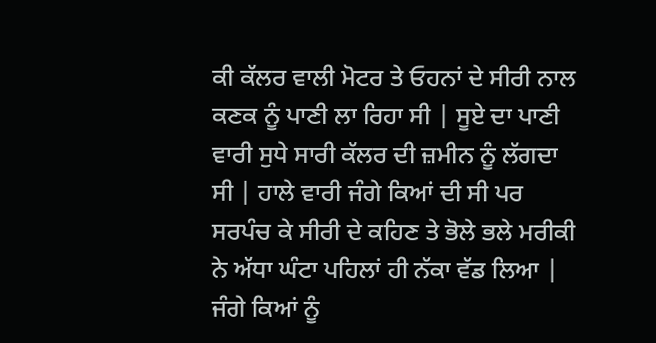ਕੀ ਕੱਲਰ ਵਾਲੀ ਮੋਟਰ ਤੇ ਓਹਨਾਂ ਦੇ ਸੀਰੀ ਨਾਲ ਕਣਕ ਨੂੰ ਪਾਣੀ ਲਾ ਰਿਹਾ ਸੀ | ਸੂਏ ਦਾ ਪਾਣੀ ਵਾਰੀ ਸੁਧੇ ਸਾਰੀ ਕੱਲਰ ਦੀ ਜ਼ਮੀਨ ਨੂੰ ਲੱਗਦਾ ਸੀ | ਹਾਲੇ ਵਾਰੀ ਜੰਗੇ ਕਿਆਂ ਦੀ ਸੀ ਪਰ ਸਰਪੰਚ ਕੇ ਸੀਰੀ ਦੇ ਕਹਿਣ ਤੇ ਭੋਲੇ ਭਲੇ ਮਰੀਕੀ ਨੇ ਅੱਧਾ ਘੰਟਾ ਪਹਿਲਾਂ ਹੀ ਨੱਕਾ ਵੱਡ ਲਿਆ | ਜੰਗੇ ਕਿਆਂ ਨੂੰ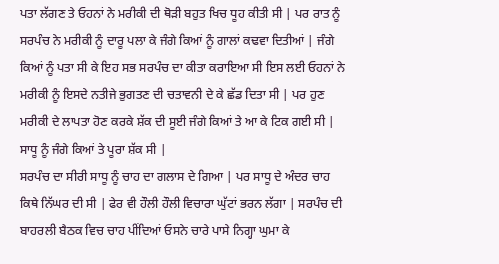ਪਤਾ ਲੱਗਣ ਤੇ ਓਹਨਾਂ ਨੇ ਮਰੀਕੀ ਦੀ ਥੋੜੀ ਬਹੁਤ ਖਿਚ ਧੂਹ ਕੀਤੀ ਸੀ | ਪਰ ਰਾਤ ਨੂੰ ਸਰਪੰਚ ਨੇ ਮਰੀਕੀ ਨੂੰ ਦਾਰੂ ਪਲਾ ਕੇ ਜੰਗੇ ਕਿਆਂ ਨੂੰ ਗਾਲਾਂ ਕਢਵਾ ਦਿਤੀਆਂ | ਜੰਗੇ ਕਿਆਂ ਨੂੰ ਪਤਾ ਸੀ ਕੇ ਇਹ ਸਭ ਸਰਪੰਚ ਦਾ ਕੀਤਾ ਕਰਾਇਆ ਸੀ ਇਸ ਲਈ ਓਹਨਾਂ ਨੇ ਮਰੀਕੀ ਨੂੰ ਇਸਦੇ ਨਤੀਜੇ ਭੁਗਤਣ ਦੀ ਚਤਾਵਨੀ ਦੇ ਕੇ ਛੱਡ ਦਿਤਾ ਸੀ | ਪਰ ਹੁਣ ਮਰੀਕੀ ਦੇ ਲਾਪਤਾ ਹੋਣ ਕਰਕੇ ਸ਼ੱਕ ਦੀ ਸੂਈ ਜੰਗੇ ਕਿਆਂ ਤੇ ਆ ਕੇ ਟਿਕ ਗਈ ਸੀ | ਸਾਧੂ ਨੂੰ ਜੰਗੇ ਕਿਆਂ ਤੇ ਪੂਰਾ ਸ਼ੱਕ ਸੀ |
ਸਰਪੰਚ ਦਾ ਸੀਰੀ ਸਾਧੂ ਨੂੰ ਚਾਹ ਦਾ ਗਲਾਸ ਦੇ ਗਿਆ | ਪਰ ਸਾਧੂ ਦੇ ਅੰਦਰ ਚਾਹ ਕਿਥੇ ਨਿੱਘਰ ਦੀ ਸੀ | ਫੇਰ ਵੀ ਹੌਲੀ ਹੌਲੀ ਵਿਚਾਰਾ ਘੁੱਟਾਂ ਭਰਨ ਲੱਗਾ | ਸਰਪੰਚ ਦੀ ਬਾਹਰਲੀ ਬੈਠਕ ਵਿਚ ਚਾਹ ਪੀਂਦਿਆਂ ਓਸਨੇ ਚਾਰੇ ਪਾਸੇ ਨਿਗ੍ਹਾ ਘੁਮਾ ਕੇ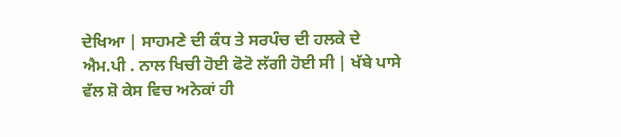ਦੇਖਿਆ | ਸਾਹਮਣੇ ਦੀ ਕੰਧ ਤੇ ਸਰਪੰਚ ਦੀ ਹਲਕੇ ਦੇ ਐਮ.ਪੀ . ਨਾਲ ਖਿਚੀ ਹੋਈ ਫੋਟੋ ਲੱਗੀ ਹੋਈ ਸੀ | ਖੱਬੇ ਪਾਸੇ ਵੱਲ ਸ਼ੋ ਕੇਸ ਵਿਚ ਅਨੇਕਾਂ ਹੀ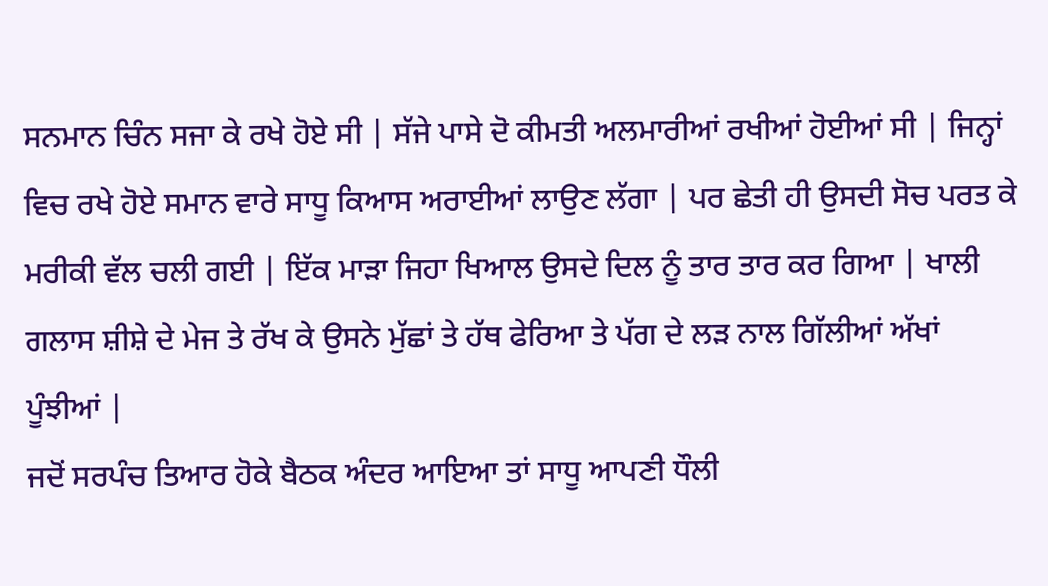ਸਨਮਾਨ ਚਿੰਨ ਸਜਾ ਕੇ ਰਖੇ ਹੋਏ ਸੀ | ਸੱਜੇ ਪਾਸੇ ਦੋ ਕੀਮਤੀ ਅਲਮਾਰੀਆਂ ਰਖੀਆਂ ਹੋਈਆਂ ਸੀ | ਜਿਨ੍ਹਾਂ ਵਿਚ ਰਖੇ ਹੋਏ ਸਮਾਨ ਵਾਰੇ ਸਾਧੂ ਕਿਆਸ ਅਰਾਈਆਂ ਲਾਉਣ ਲੱਗਾ | ਪਰ ਛੇਤੀ ਹੀ ਉਸਦੀ ਸੋਚ ਪਰਤ ਕੇ ਮਰੀਕੀ ਵੱਲ ਚਲੀ ਗਈ | ਇੱਕ ਮਾੜਾ ਜਿਹਾ ਖਿਆਲ ਉਸਦੇ ਦਿਲ ਨੂੰ ਤਾਰ ਤਾਰ ਕਰ ਗਿਆ | ਖਾਲੀ ਗਲਾਸ ਸ਼ੀਸ਼ੇ ਦੇ ਮੇਜ ਤੇ ਰੱਖ ਕੇ ਉਸਨੇ ਮੁੱਛਾਂ ਤੇ ਹੱਥ ਫੇਰਿਆ ਤੇ ਪੱਗ ਦੇ ਲੜ ਨਾਲ ਗਿੱਲੀਆਂ ਅੱਖਾਂ ਪੂੰਝੀਆਂ |
ਜਦੋਂ ਸਰਪੰਚ ਤਿਆਰ ਹੋਕੇ ਬੈਠਕ ਅੰਦਰ ਆਇਆ ਤਾਂ ਸਾਧੂ ਆਪਣੀ ਧੌਲੀ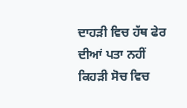ਦਾਹੜੀ ਵਿਚ ਹੱਥ ਫੇਰ ਦੀਆਂ ਪਤਾ ਨਹੀਂ ਕਿਹੜੀ ਸੋਚ ਵਿਚ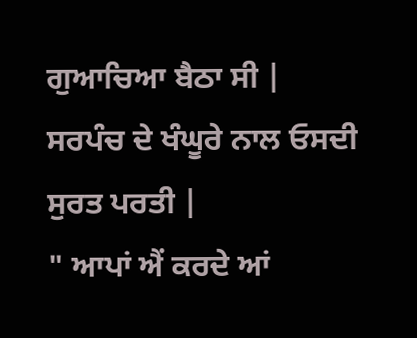ਗੁਆਚਿਆ ਬੈਠਾ ਸੀ | ਸਰਪੰਚ ਦੇ ਖੰਘੂਰੇ ਨਾਲ ਓਸਦੀ ਸੁਰਤ ਪਰਤੀ |
" ਆਪਾਂ ਐਂ ਕਰਦੇ ਆਂ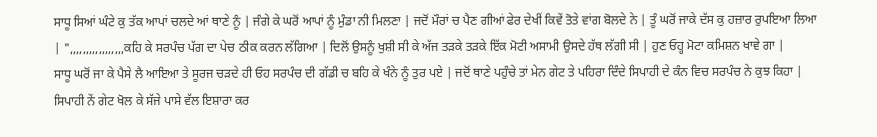ਸਾਧੂ ਸਿਆਂ ਘੰਟੇ ਕੁ ਤੱਕ ਆਪਾਂ ਚਲਦੇ ਆਂ ਥਾਣੇ ਨੂੰ | ਜੰਗੇ ਕੇ ਘਰੋਂ ਆਪਾਂ ਨੂੰ ਮੁੰਡਾ ਨੀ ਮਿਲਣਾ | ਜਦੋਂ ਮੌਰਾਂ ਚ ਪੈਣ ਗੀਆਂ ਫੇਰ ਦੇਖੀਂ ਕਿਵੇਂ ਤੋਤੇ ਵਾਂਗ ਬੋਲਦੇ ਨੇ | ਤੂੰ ਘਰੋਂ ਜਾਕੇ ਦੱਸ ਕੁ ਹਜ਼ਾਰ ਰੁਪਇਆ ਲਿਆ | ",,,,,,,,,,,,,,,,,ਕਹਿ ਕੇ ਸਰਪੰਚ ਪੱਗ ਦਾ ਪੇਚ ਠੀਕ ਕਰਨ ਲੱਗਿਆ | ਦਿਲੋਂ ਉਸਨੂੰ ਖੁਸ਼ੀ ਸੀ ਕੇ ਅੱਜ ਤੜਕੇ ਤੜਕੇ ਇੱਕ ਮੋਟੀ ਅਸਾਮੀ ਉਸਦੇ ਹੱਥ ਲੱਗੀ ਸੀ | ਹੁਣ ਓਹ੍ਹ ਮੋਟਾ ਕਮਿਸ਼ਨ ਖਾਵੇ ਗਾ |
ਸਾਧੂ ਘਰੋਂ ਜਾ ਕੇ ਪੈਸੇ ਲੈ ਆਇਆ ਤੇ ਸੂਰਜ ਚੜਦੇ ਹੀ ਓਹ ਸਰਪੰਚ ਦੀ ਗੱਡੀ ਚ ਬਹਿ ਕੇ ਖੰਨੇ ਨੂੰ ਤੁਰ ਪਏ | ਜਦੋਂ ਥਾਣੇ ਪਹੁੰਚੇ ਤਾਂ ਮੇਨ ਗੇਟ ਤੇ ਪਹਿਰਾ ਦਿੰਦੇ ਸਿਪਾਹੀ ਦੇ ਕੰਨ ਵਿਚ ਸਰਪੰਚ ਨੇ ਕੁਝ ਕਿਹਾ | ਸਿਪਾਹੀ ਨੇਂ ਗੇਟ ਖੋਲ ਕੇ ਸੱਜੇ ਪਾਸੇ ਵੱਲ ਇਸ਼ਾਰਾ ਕਰ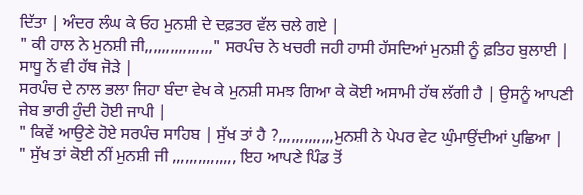ਦਿੱਤਾ | ਅੰਦਰ ਲੰਘ ਕੇ ਓਹ ਮੁਨਸ਼ੀ ਦੇ ਦਫ਼ਤਰ ਵੱਲ ਚਲੇ ਗਏ |
" ਕੀ ਹਾਲ ਨੇ ਮੁਨਸ਼ੀ ਜੀ,,,,,,,,,,,,,,,," ਸਰਪੰਚ ਨੇ ਖਚਰੀ ਜਹੀ ਹਾਸੀ ਹੱਸਦਿਆਂ ਮੁਨਸ਼ੀ ਨੂੰ ਫ਼ਤਿਹ ਬੁਲਾਈ | ਸਾਧੂ ਨੇਂ ਵੀ ਹੱਥ ਜੋੜੇ |
ਸਰਪੰਚ ਦੇ ਨਾਲ ਭਲਾ ਜਿਹਾ ਬੰਦਾ ਵੇਖ ਕੇ ਮੁਨਸ਼ੀ ਸਮਝ ਗਿਆ ਕੇ ਕੋਈ ਅਸਾਮੀ ਹੱਥ ਲੱਗੀ ਹੈ | ਉਸਨੂੰ ਆਪਣੀ ਜੇਬ ਭਾਰੀ ਹੁੰਦੀ ਹੋਈ ਜਾਪੀ |
" ਕਿਵੇਂ ਆਉਣੇ ਹੋਏ ਸਰਪੰਚ ਸਾਹਿਬ | ਸੁੱਖ ਤਾਂ ਹੈ ?,,,,,,,,,,,,,ਮੁਨਸ਼ੀ ਨੇ ਪੇਪਰ ਵੇਟ ਘੁੰਮਾਉਂਦੀਆਂ ਪੁਛਿਆ |
" ਸੁੱਖ ਤਾਂ ਕੋਈ ਨੀਂ ਮੁਨਸ਼ੀ ਜੀ ,,,,,,,,,,,,,,, ਇਹ ਆਪਣੇ ਪਿੰਡ ਤੋਂ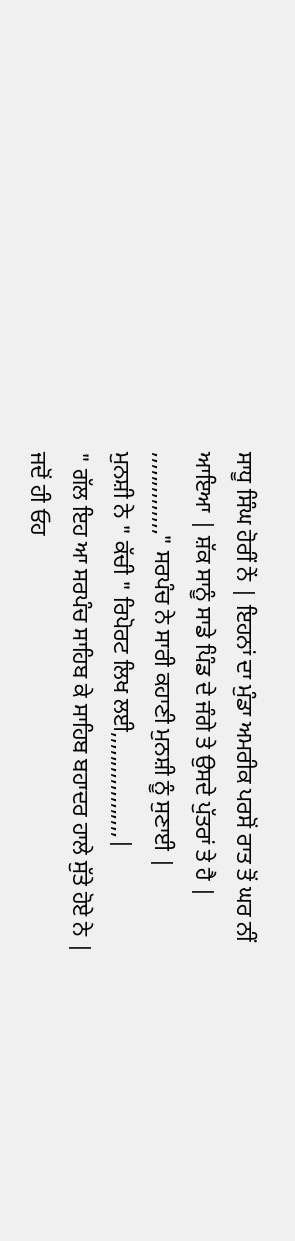ਸਾਧੂ ਸਿੰਘ ਹੋਰੀਂ ਨੇਂ | ਇਹਨਾਂ ਦਾ ਮੁੰਡਾ ਅਮਰੀਕ ਪਰਸੋਂ ਰਾਤ ਤੋਂ ਘਰ ਨੀਂ ਆਇਆ | ਸ਼ੱਕ ਸਾਨੂੰ ਸਾਡੇ ਪਿੰਡ ਦੇ ਜੰਗੇ ਤੇ ਉਸਦੇ ਪੁੱਤਰਾਂ ਤੇ ਹੈ | ,,,,,,,,,,,,,," ਸਰਪੰਚ ਨੇ ਸਾਰੀ ਕਹਾਣੀ ਮੁਨਸ਼ੀ ਨੂੰ ਸੁਣਾਈ |
ਮੁਨਸ਼ੀ ਨੇ " ਕੱਚੀ " ਰਿਪੋਰਟ ਲਿਖ ਲਈ,,,,,,,,,,,,,,,,,,|
" ਗੱਲ ਇਹ ਆ ਸਰਪੰਚ ਸਾਹਿਬ ਕੇ ਸਾਹਿਬ ਬਹਾਦਰ ਹਾਲੇ ਸੁੱਤੇ ਹੋਏ ਨੇ | ਜਦੋਂ ਹੀ ਓਹ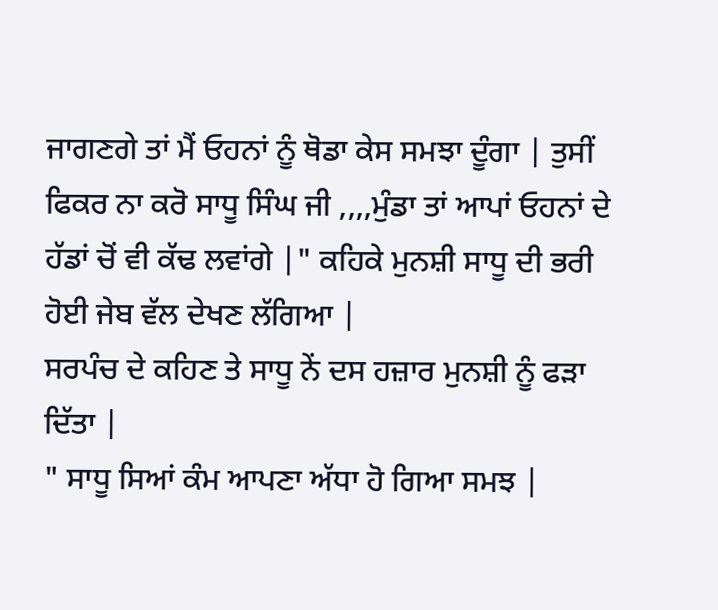ਜਾਗਣਗੇ ਤਾਂ ਮੈਂ ਓਹਨਾਂ ਨੂੰ ਥੋਡਾ ਕੇਸ ਸਮਝਾ ਦੂੰਗਾ | ਤੁਸੀਂ ਫਿਕਰ ਨਾ ਕਰੋ ਸਾਧੂ ਸਿੰਘ ਜੀ ,,,,ਮੁੰਡਾ ਤਾਂ ਆਪਾਂ ਓਹਨਾਂ ਦੇ ਹੱਡਾਂ ਚੋਂ ਵੀ ਕੱਢ ਲਵਾਂਗੇ |" ਕਹਿਕੇ ਮੁਨਸ਼ੀ ਸਾਧੂ ਦੀ ਭਰੀ ਹੋਈ ਜੇਬ ਵੱਲ ਦੇਖਣ ਲੱਗਿਆ |
ਸਰਪੰਚ ਦੇ ਕਹਿਣ ਤੇ ਸਾਧੂ ਨੇਂ ਦਸ ਹਜ਼ਾਰ ਮੁਨਸ਼ੀ ਨੂੰ ਫੜਾ ਦਿੱਤਾ |
" ਸਾਧੂ ਸਿਆਂ ਕੰਮ ਆਪਣਾ ਅੱਧਾ ਹੋ ਗਿਆ ਸਮਝ |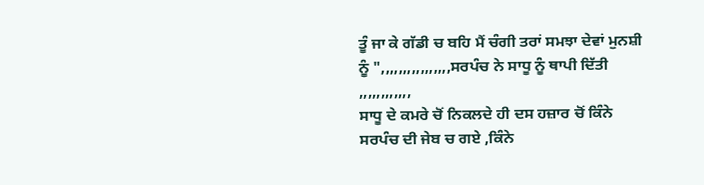ਤੂੰ ਜਾ ਕੇ ਗੱਡੀ ਚ ਬਹਿ ਮੈਂ ਚੰਗੀ ਤਰਾਂ ਸਮਝਾ ਦੇਵਾਂ ਮੁਨਸ਼ੀ ਨੂੰ ",,,,,,,,,,,,,,,,ਸਰਪੰਚ ਨੇ ਸਾਧੂ ਨੂੰ ਥਾਪੀ ਦਿੱਤੀ ,,,,,,,,,,,,
ਸਾਧੂ ਦੇ ਕਮਰੇ ਚੋਂ ਨਿਕਲਦੇ ਹੀ ਦਸ ਹਜ਼ਾਰ ਚੋਂ ਕਿੰਨੇ ਸਰਪੰਚ ਦੀ ਜੇਬ ਚ ਗਏ ,ਕਿੰਨੇ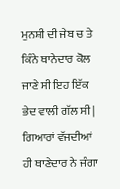ਮੁਨਸ਼ੀ ਦੀ ਜੇਬ ਚ ਤੇ ਕਿੰਨੇ ਥਾਨੇਦਾਰ ਕੋਲ ਜਾਣੇ ਸੀ ਇਹ ਇੱਕ ਭੇਦ ਵਾਲੀ ਗੱਲ ਸੀ |
ਗਿਆਰਾਂ ਵੱਜਦੀਆਂ ਹੀ ਥਾਣੇਦਾਰ ਨੇ ਜੰਗਾ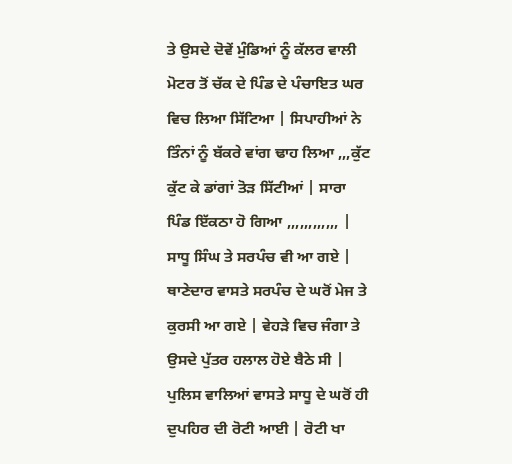ਤੇ ਉਸਦੇ ਦੋਵੇਂ ਮੁੰਡਿਆਂ ਨੂੰ ਕੱਲਰ ਵਾਲੀ ਮੋਟਰ ਤੋਂ ਚੱਕ ਦੇ ਪਿੰਡ ਦੇ ਪੰਚਾਇਤ ਘਰ ਵਿਚ ਲਿਆ ਸਿੱਟਿਆ | ਸਿਪਾਹੀਆਂ ਨੇ ਤਿੰਨਾਂ ਨੂੰ ਬੱਕਰੇ ਵਾਂਗ ਢਾਹ ਲਿਆ ,,,ਕੁੱਟ ਕੁੱਟ ਕੇ ਡਾਂਗਾਂ ਤੋੜ ਸਿੱਟੀਆਂ | ਸਾਰਾ ਪਿੰਡ ਇੱਕਠਾ ਹੋ ਗਿਆ ,,,,,,,,,,,, | ਸਾਧੂ ਸਿੰਘ ਤੇ ਸਰਪੰਚ ਵੀ ਆ ਗਏ | ਥਾਣੇਦਾਰ ਵਾਸਤੇ ਸਰਪੰਚ ਦੇ ਘਰੋਂ ਮੇਜ ਤੇ ਕੁਰਸੀ ਆ ਗਏ | ਵੇਹੜੇ ਵਿਚ ਜੰਗਾ ਤੇ ਉਸਦੇ ਪੁੱਤਰ ਹਲਾਲ ਹੋਏ ਬੈਠੇ ਸੀ | ਪੁਲਿਸ ਵਾਲਿਆਂ ਵਾਸਤੇ ਸਾਧੂ ਦੇ ਘਰੋਂ ਹੀ ਦੁਪਹਿਰ ਦੀ ਰੋਟੀ ਆਈ | ਰੋਟੀ ਖਾ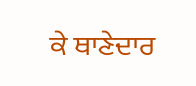ਕੇ ਥਾਣੇਦਾਰ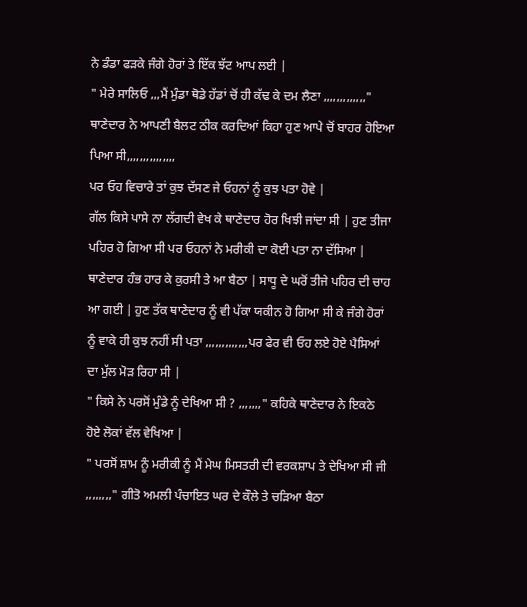ਨੇ ਡੰਡਾ ਫੜਕੇ ਜੰਗੇ ਹੋਰਾਂ ਤੇ ਇੱਕ ਝੱਟ ਆਪ ਲਈ |
" ਮੇਰੇ ਸਾਲਿਓ ,,,ਮੈਂ ਮੁੰਡਾ ਥੋਡੇ ਹੱਡਾਂ ਚੋਂ ਹੀ ਕੱਢ ਕੇ ਦਮ ਲੈਣਾ ,,,,,,,,,,,,," ਥਾਣੇਦਾਰ ਨੇ ਆਪਣੀ ਬੈਲਟ ਠੀਕ ਕਰਦਿਆਂ ਕਿਹਾ ਹੁਣ ਆਪੇ ਚੋਂ ਬਾਹਰ ਹੋਇਆ ਪਿਆ ਸੀ,,,,,,,,,,,,,,,
ਪਰ ਓਹ ਵਿਚਾਰੇ ਤਾਂ ਕੁਝ ਦੱਸਣ ਜੇ ਓਹਨਾਂ ਨੂੰ ਕੁਝ ਪਤਾ ਹੋਵੇ |
ਗੱਲ ਕਿਸੇ ਪਾਸੇ ਨਾ ਲੱਗਦੀ ਵੇਖ ਕੇ ਥਾਣੇਦਾਰ ਹੋਰ ਖਿਝੀ ਜਾਂਦਾ ਸੀ | ਹੁਣ ਤੀਜਾ ਪਹਿਰ ਹੋ ਗਿਆ ਸੀ ਪਰ ਓਹਨਾਂ ਨੇ ਮਰੀਕੀ ਦਾ ਕੋਈ ਪਤਾ ਨਾ ਦੱਸਿਆ | ਥਾਣੇਦਾਰ ਹੰਭ ਹਾਰ ਕੇ ਕੁਰਸੀ ਤੇ ਆ ਬੈਠਾ | ਸਾਧੂ ਦੇ ਘਰੋਂ ਤੀਜੇ ਪਹਿਰ ਦੀ ਚਾਹ ਆ ਗਈ | ਹੁਣ ਤੱਕ ਥਾਣੇਦਾਰ ਨੂੰ ਵੀ ਪੱਕਾ ਯਕੀਨ ਹੋ ਗਿਆ ਸੀ ਕੇ ਜੰਗੇ ਹੋਰਾਂ ਨੂੰ ਵਾਕੇ ਹੀ ਕੁਝ ਨਹੀਂ ਸੀ ਪਤਾ ,,,,,,,,,,,,,ਪਰ ਫੇਰ ਵੀ ਓਹ ਲਏ ਹੋਏ ਪੈਸਿਆਂ ਦਾ ਮੁੱਲ ਮੋੜ ਰਿਹਾ ਸੀ |
" ਕਿਸੇ ਨੇ ਪਰਸੋਂ ਮੁੰਡੇ ਨੂੰ ਦੇਖਿਆ ਸੀ ? ,,,,,,," ਕਹਿਕੇ ਥਾਣੇਦਾਰ ਨੇ ਇਕਠੇ ਹੋਏ ਲੋਕਾਂ ਵੱਲ ਵੇਖਿਆ |
" ਪਰਸੋਂ ਸ਼ਾਮ ਨੂੰ ਮਰੀਕੀ ਨੂੰ ਮੈਂ ਮੇਘ ਮਿਸਤਰੀ ਦੀ ਵਰਕਸ਼ਾਪ ਤੇ ਦੇਖਿਆ ਸੀ ਜੀ ,,,,,,,," ਗੀਤੋ ਅਮਲੀ ਪੰਚਾਇਤ ਘਰ ਦੇ ਕੌਲੇ ਤੇ ਚੜਿਆ ਬੈਠਾ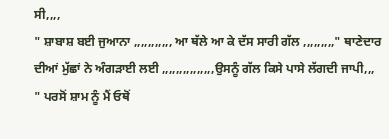ਸੀ,,,,
" ਸ਼ਾਬਾਸ਼ ਬਈ ਜੁਆਨਾ ,,,,,,,,,,, ਆ ਥੱਲੇ ਆ ਕੇ ਦੱਸ ਸਾਰੀ ਗੱਲ ,,,,,,,,," ਥਾਣੇਦਾਰ ਦੀਆਂ ਮੁੱਛਾਂ ਨੇ ਅੰਗੜਾਈ ਲਈ ,,,,,,,,,,,,,,,ਉਸਨੂੰ ਗੱਲ ਕਿਸੇ ਪਾਸੇ ਲੱਗਦੀ ਜਾਪੀ,,,
" ਪਰਸੋਂ ਸ਼ਾਮ ਨੂੰ ਮੈਂ ਓਥੋਂ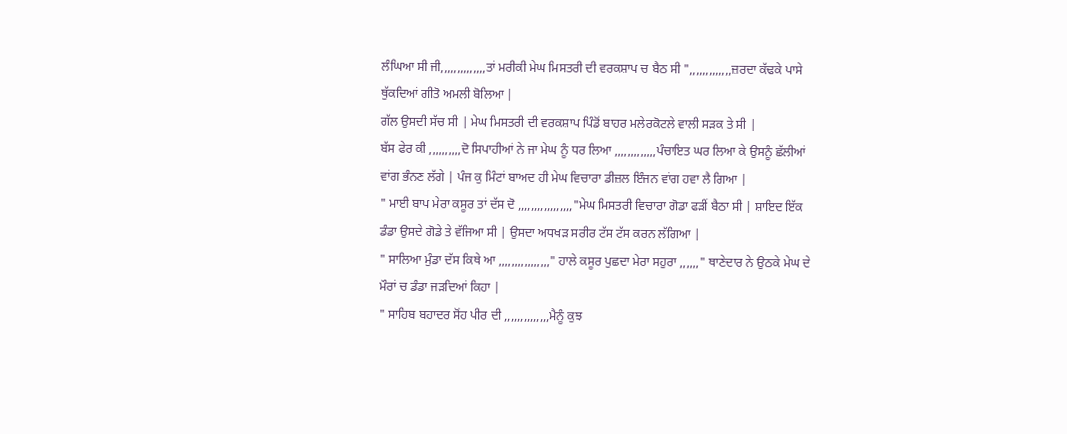ਲੰਘਿਆ ਸੀ ਜੀ,,,,,,,,,,,,,,ਤਾਂ ਮਰੀਕੀ ਮੇਘ ਮਿਸਤਰੀ ਦੀ ਵਰਕਸ਼ਾਪ ਚ ਬੈਠ ਸੀ ",,,,,,,,,,,,,ਜ਼ਰਦਾ ਕੱਢਕੇ ਪਾਸੇ ਥੁੱਕਦਿਆਂ ਗੀਤੋ ਅਮਲੀ ਬੋਲਿਆ |
ਗੱਲ ਉਸਦੀ ਸੱਚ ਸੀ | ਮੇਘ ਮਿਸਤਰੀ ਦੀ ਵਰਕਸ਼ਾਪ ਪਿੰਡੋਂ ਬਾਹਰ ਮਲੇਰਕੋਟਲੇ ਵਾਲੀ ਸੜਕ ਤੇ ਸੀ |
ਬੱਸ ਫੇਰ ਕੀ ,,,,,,,,,,ਦੋ ਸਿਪਾਹੀਆਂ ਨੇ ਜਾ ਮੇਘ ਨੂੰ ਧਰ ਲਿਆ ,,,,,,,,,,,,,ਪੰਚਾਇਤ ਘਰ ਲਿਆ ਕੇ ਉਸਨੂੰ ਛੱਲੀਆਂ ਵਾਂਗ ਭੰਨਣ ਲੱਗੇ | ਪੰਜ ਕੁ ਮਿੰਟਾਂ ਬਾਅਦ ਹੀ ਮੇਘ ਵਿਚਾਰਾ ਡੀਜ਼ਲ ਇੰਜਨ ਵਾਂਗ ਹਵਾ ਲੈ ਗਿਆ |
" ਮਾਈ ਬਾਪ ਮੇਰਾ ਕਸੂਰ ਤਾਂ ਦੱਸ ਦੋ ,,,,,,,,,,,,,,,,,"ਮੇਘ ਮਿਸਤਰੀ ਵਿਚਾਰਾ ਗੋਡਾ ਫੜੀਂ ਬੈਠਾ ਸੀ | ਸ਼ਾਇਦ ਇੱਕ ਡੰਡਾ ਉਸਦੇ ਗੋਡੇ ਤੇ ਵੱਜਿਆ ਸੀ | ਉਸਦਾ ਅਧਖੜ ਸਰੀਰ ਟੱਸ ਟੱਸ ਕਰਨ ਲੱਗਿਆ |
" ਸਾਲਿਆ ਮੁੰਡਾ ਦੱਸ ਕਿਥੇ ਆ ,,,,,,,,,,,,,,,," ਹਾਲੇ ਕਸੂਰ ਪੁਛਦਾ ਮੇਰਾ ਸਹੁਰਾ ,,,,,," ਥਾਣੇਦਾਰ ਨੇ ਉਠਕੇ ਮੇਘ ਦੇ ਮੌਰਾਂ ਚ ਡੰਡਾ ਜੜਦਿਆਂ ਕਿਹਾ |
" ਸਾਹਿਬ ਬਹਾਦਰ ਸੋਂਹ ਪੀਰ ਦੀ ,,,,,,,,,,,,,,ਮੈਨੂੰ ਕੁਝ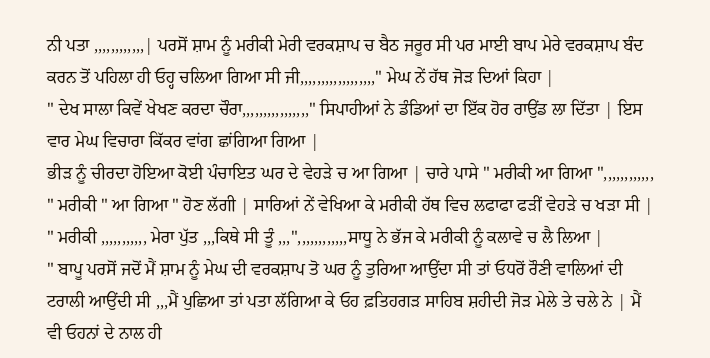ਨੀ ਪਤਾ ,,,,,,,,,,,,| ਪਰਸੋਂ ਸ਼ਾਮ ਨੂੰ ਮਰੀਕੀ ਮੇਰੀ ਵਰਕਸ਼ਾਪ ਚ ਬੈਠ ਜਰੂਰ ਸੀ ਪਰ ਮਾਈ ਬਾਪ ਮੇਰੇ ਵਰਕਸ਼ਾਪ ਬੰਦ ਕਰਨ ਤੋਂ ਪਹਿਲਾ ਹੀ ਓਹ੍ਹ ਚਲਿਆ ਗਿਆ ਸੀ ਜੀ,,,,,,,,,,,,,,,,,," ਮੇਘ ਨੇਂ ਹੱਥ ਜੋੜ ਦਿਆਂ ਕਿਹਾ |
" ਦੇਖ ਸਾਲਾ ਕਿਵੇਂ ਖੇਖਣ ਕਰਦਾ ਚੌਰਾ,,,,,,,,,,,,,,,," ਸਿਪਾਹੀਆਂ ਨੇ ਡੰਡਿਆਂ ਦਾ ਇੱਕ ਹੋਰ ਰਾਉਂਡ ਲਾ ਦਿੱਤਾ | ਇਸ ਵਾਰ ਮੇਘ ਵਿਚਾਰਾ ਕਿੱਕਰ ਵਾਂਗ ਛਾਂਗਿਆ ਗਿਆ |
ਭੀੜ ਨੂੰ ਚੀਰਦਾ ਹੋਇਆ ਕੋਈ ਪੰਚਾਇਤ ਘਰ ਦੇ ਵੇਹੜੇ ਚ ਆ ਗਿਆ | ਚਾਰੇ ਪਾਸੇ " ਮਰੀਕੀ ਆ ਗਿਆ ",,,,,,,,,,,, " ਮਰੀਕੀ " ਆ ਗਿਆ " ਹੋਣ ਲੱਗੀ | ਸਾਰਿਆਂ ਨੇਂ ਵੇਖਿਆ ਕੇ ਮਰੀਕੀ ਹੱਥ ਵਿਚ ਲਫਾਫਾ ਫੜੀਂ ਵੇਹੜੇ ਚ ਖੜਾ ਸੀ |
" ਮਰੀਕੀ ,,,,,,,,,,, ਮੇਰਾ ਪੁੱਤ ,,,ਕਿਥੇ ਸੀ ਤੂੰ ,,,",,,,,,,,,,,,ਸਾਧੂ ਨੇ ਭੱਜ ਕੇ ਮਰੀਕੀ ਨੂੰ ਕਲਾਵੇ ਚ ਲੈ ਲਿਆ |
" ਬਾਪੂ ਪਰਸੋਂ ਜਦੋਂ ਮੈਂ ਸ਼ਾਮ ਨੂੰ ਮੇਘ ਦੀ ਵਰਕਸ਼ਾਪ ਤੋ ਘਰ ਨੂੰ ਤੁਰਿਆ ਆਉਂਦਾ ਸੀ ਤਾਂ ਓਧਰੋਂ ਰੌਣੀ ਵਾਲਿਆਂ ਦੀ ਟਰਾਲੀ ਆਉਂਦੀ ਸੀ ,,,ਮੈਂ ਪੁਛਿਆ ਤਾਂ ਪਤਾ ਲੱਗਿਆ ਕੇ ਓਹ ਫ਼ਤਿਹਗੜ ਸਾਹਿਬ ਸ਼ਹੀਦੀ ਜੋੜ ਮੇਲੇ ਤੇ ਚਲੇ ਨੇ | ਮੈਂ ਵੀ ਓਹਨਾਂ ਦੇ ਨਾਲ ਹੀ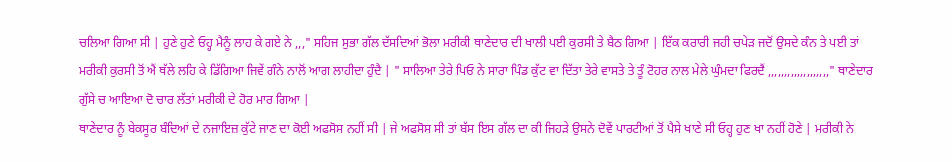ਚਲਿਆ ਗਿਆ ਸੀ | ਹੁਣੇ ਹੁਣੇ ਓਹ੍ਹ ਮੈਨੂੰ ਲਾਹ ਕੇ ਗਏ ਨੇ ,,," ਸਹਿਜ ਸੁਭਾ ਗੱਲ ਦੱਸਦਿਆਂ ਭੋਲਾ ਮਰੀਕੀ ਥਾਣੇਦਾਰ ਦੀ ਖਾਲੀ ਪਈ ਕੁਰਸੀ ਤੇ ਬੈਠ ਗਿਆ | ਇੱਕ ਕਰਾਰੀ ਜਹੀ ਚਪੇੜ ਜਦੋਂ ਉਸਦੇ ਕੰਨ ਤੇ ਪਈ ਤਾਂ ਮਰੀਕੀ ਕੁਰਸੀ ਤੋਂ ਐਂ ਥੱਲੇ ਲਹਿ ਕੇ ਡਿੱਗਿਆ ਜਿਵੇਂ ਗੰਨੇ ਨਾਲੋਂ ਆਗ ਲਾਹੀਦਾ ਹੁੰਦੈ | " ਸਾਲਿਆ ਤੇਰੇ ਪਿਓ ਨੇ ਸਾਰਾ ਪਿੰਡ ਕੁੱਟ ਵਾ ਦਿੱਤਾ ਤੇਰੇ ਵਾਸਤੇ ਤੇ ਤੂੰ ਟੋਹਰ ਨਾਲ ਮੇਲੇ ਘੁੰਮਦਾ ਫਿਰਦੈਂ ,,,,,,,,,,,,,,,,,,," ਥਾਣੇਦਾਰ ਗੁੱਸੇ ਚ ਆਇਆ ਦੋ ਚਾਰ ਲੱਤਾਂ ਮਰੀਕੀ ਦੇ ਹੋਰ ਮਾਰ ਗਿਆ |
ਥਾਣੇਦਾਰ ਨੂੰ ਬੇਕਸੂਰ ਬੰਦਿਆਂ ਦੇ ਨਜਾਇਜ਼ ਕੁੱਟੇ ਜਾਣ ਦਾ ਕੋਈ ਅਫਸੋਸ ਨਹੀਂ ਸੀ | ਜੇ ਅਫਸੋਸ ਸੀ ਤਾਂ ਬੱਸ ਇਸ ਗੱਲ ਦਾ ਕੀ ਜਿਹੜੇ ਉਸਨੇ ਦੋਵੇਂ ਪਾਰਟੀਆਂ ਤੋਂ ਪੈਸੇ ਖਾਣੇ ਸੀ ਓਹ੍ਹ ਹੁਣ ਖਾ ਨਹੀਂ ਹੋਣੇ | ਮਰੀਕੀ ਨੇ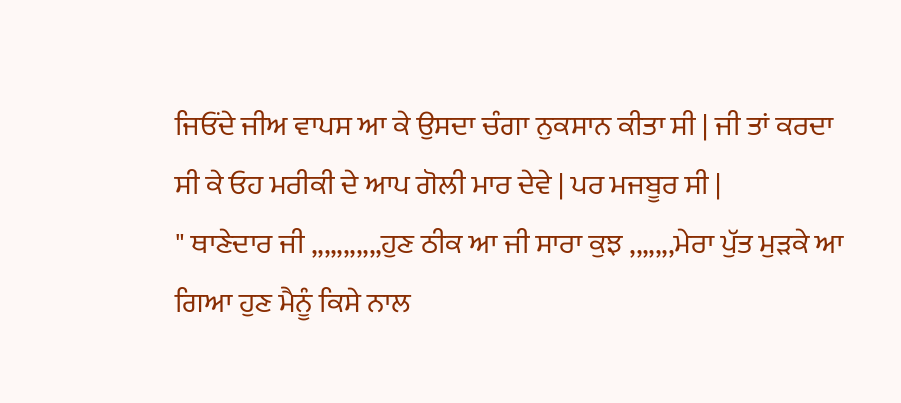ਜਿਓਂਦੇ ਜੀਅ ਵਾਪਸ ਆ ਕੇ ਉਸਦਾ ਚੰਗਾ ਨੁਕਸਾਨ ਕੀਤਾ ਸੀ | ਜੀ ਤਾਂ ਕਰਦਾ ਸੀ ਕੇ ਓਹ ਮਰੀਕੀ ਦੇ ਆਪ ਗੋਲੀ ਮਾਰ ਦੇਵੇ | ਪਰ ਮਜਬੂਰ ਸੀ |
" ਥਾਣੇਦਾਰ ਜੀ ,,,,,,,,,,,ਹੁਣ ਠੀਕ ਆ ਜੀ ਸਾਰਾ ਕੁਝ ,,,,,,,ਮੇਰਾ ਪੁੱਤ ਮੁੜਕੇ ਆ ਗਿਆ ਹੁਣ ਮੈਨੂੰ ਕਿਸੇ ਨਾਲ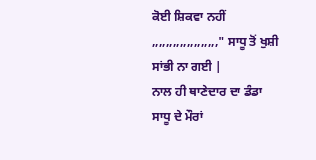ਕੋਈ ਸ਼ਿਕਵਾ ਨਹੀਂ ,,,,,,,,,,,,,,,,,,," ਸਾਧੂ ਤੋਂ ਖੁਸ਼ੀ ਸਾਂਭੀ ਨਾ ਗਈ |
ਨਾਲ ਹੀ ਥਾਣੇਦਾਰ ਦਾ ਡੰਡਾ ਸਾਧੂ ਦੇ ਮੌਰਾਂ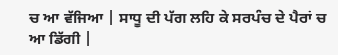ਚ ਆ ਵੱਜਿਆ | ਸਾਧੂ ਦੀ ਪੱਗ ਲਹਿ ਕੇ ਸਰਪੰਚ ਦੇ ਪੈਰਾਂ ਚ ਆ ਡਿੱਗੀ |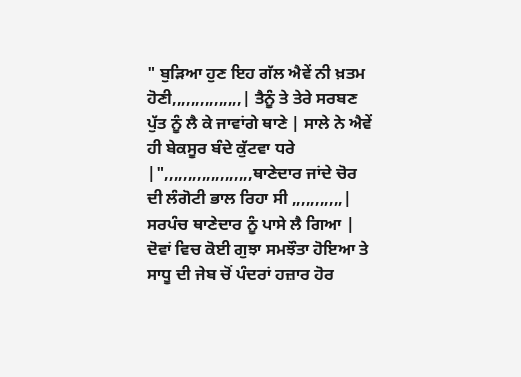" ਬੁੜਿਆ ਹੁਣ ਇਹ ਗੱਲ ਐਵੇਂ ਨੀ ਖ਼ਤਮ ਹੋਣੀ,,,,,,,,,,,,,,,| ਤੈਨੂੰ ਤੇ ਤੇਰੇ ਸਰਬਣ ਪੁੱਤ ਨੂੰ ਲੈ ਕੇ ਜਾਵਾਂਗੇ ਥਾਣੇ | ਸਾਲੇ ਨੇ ਐਵੇਂ ਹੀ ਬੇਕਸੂਰ ਬੰਦੇ ਕੁੱਟਵਾ ਧਰੇ |",,,,,,,,,,,,,,,,,,,ਥਾਣੇਦਾਰ ਜਾਂਦੇ ਚੋਰ ਦੀ ਲੰਗੋਟੀ ਭਾਲ ਰਿਹਾ ਸੀ ,,,,,,,,,,,|
ਸਰਪੰਚ ਥਾਣੇਦਾਰ ਨੂੰ ਪਾਸੇ ਲੈ ਗਿਆ | ਦੋਵਾਂ ਵਿਚ ਕੋਈ ਗੁਝਾ ਸਮਝੌਤਾ ਹੋਇਆ ਤੇ ਸਾਧੂ ਦੀ ਜੇਬ ਚੋਂ ਪੰਦਰਾਂ ਹਜ਼ਾਰ ਹੋਰ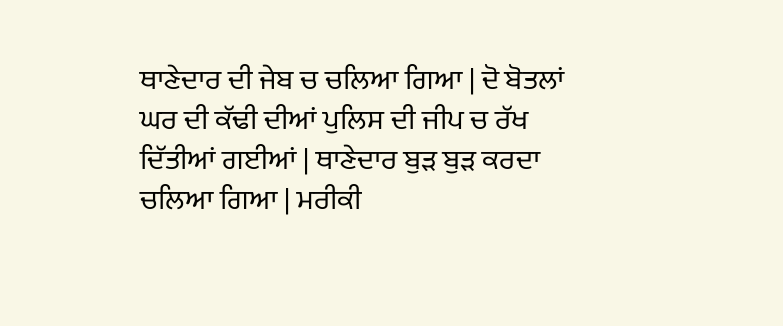ਥਾਣੇਦਾਰ ਦੀ ਜੇਬ ਚ ਚਲਿਆ ਗਿਆ | ਦੋ ਬੋਤਲਾਂ ਘਰ ਦੀ ਕੱਢੀ ਦੀਆਂ ਪੁਲਿਸ ਦੀ ਜੀਪ ਚ ਰੱਖ ਦਿੱਤੀਆਂ ਗਈਆਂ | ਥਾਣੇਦਾਰ ਬੁੜ ਬੁੜ ਕਰਦਾ ਚਲਿਆ ਗਿਆ | ਮਰੀਕੀ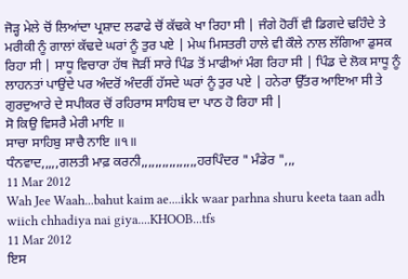ਜੋੜ੍ਹ ਮੇਲੇ ਚੋਂ ਲਿਆਂਦਾ ਪ੍ਰਸ਼ਾਦ ਲਫਾਫੇ ਚੋਂ ਕੱਢਕੇ ਖਾ ਰਿਹਾ ਸੀ | ਜੰਗੇ ਹੋਰੀਂ ਵੀ ਡਿਗਦੇ ਢਹਿੰਦੇ ਤੇ ਮਰੀਕੀ ਨੂੰ ਗਾਲਾਂ ਕੱਢਦੇ ਘਰਾਂ ਨੂੰ ਤੁਰ ਪਏ | ਮੇਘ ਮਿਸਤਰੀ ਹਾਲੇ ਵੀ ਕੌਲੇ ਨਾਲ ਲੱਗਿਆ ਡੁਸਕ ਰਿਹਾ ਸੀ | ਸਾਧੂ ਵਿਚਾਰਾ ਹੱਥ ਜੋੜੀਂ ਸਾਰੇ ਪਿੰਡ ਤੋਂ ਮਾਫੀਆਂ ਮੰਗ ਰਿਹਾ ਸੀ | ਪਿੰਡ ਦੇ ਲੋਕ ਸਾਧੂ ਨੂੰ ਲਾਹਨਤਾਂ ਪਾਉਂਦੇ ਪਰ ਅੰਦਰੋਂ ਅੰਦਰੀਂ ਹੱਸਦੇ ਘਰਾਂ ਨੂੰ ਤੁਰ ਪਏ | ਹਨੇਰਾ ਉੱਤਰ ਆਇਆ ਸੀ ਤੇ ਗੁਰਦੁਆਰੇ ਦੇ ਸਪੀਕਰ ਚੋਂ ਰਹਿਰਾਸ ਸਾਹਿਬ ਦਾ ਪਾਠ ਹੋ ਰਿਹਾ ਸੀ |
ਸੋ ਕਿਉ ਵਿਸਰੈ ਮੇਰੀ ਮਾਇ ॥
ਸਾਚਾ ਸਾਹਿਬੁ ਸਾਚੈ ਨਾਇ ॥੧॥
ਧੰਨਵਾਦ,,,,,ਗਲਤੀ ਮਾਫ਼ ਕਰਨੀ,,,,,,,,,,,,,,,,ਹਰਪਿੰਦਰ " ਮੰਡੇਰ ",,,
11 Mar 2012
Wah Jee Waah...bahut kaim ae....ikk waar parhna shuru keeta taan adh wiich chhadiya nai giya....KHOOB...tfs
11 Mar 2012
ਇਸ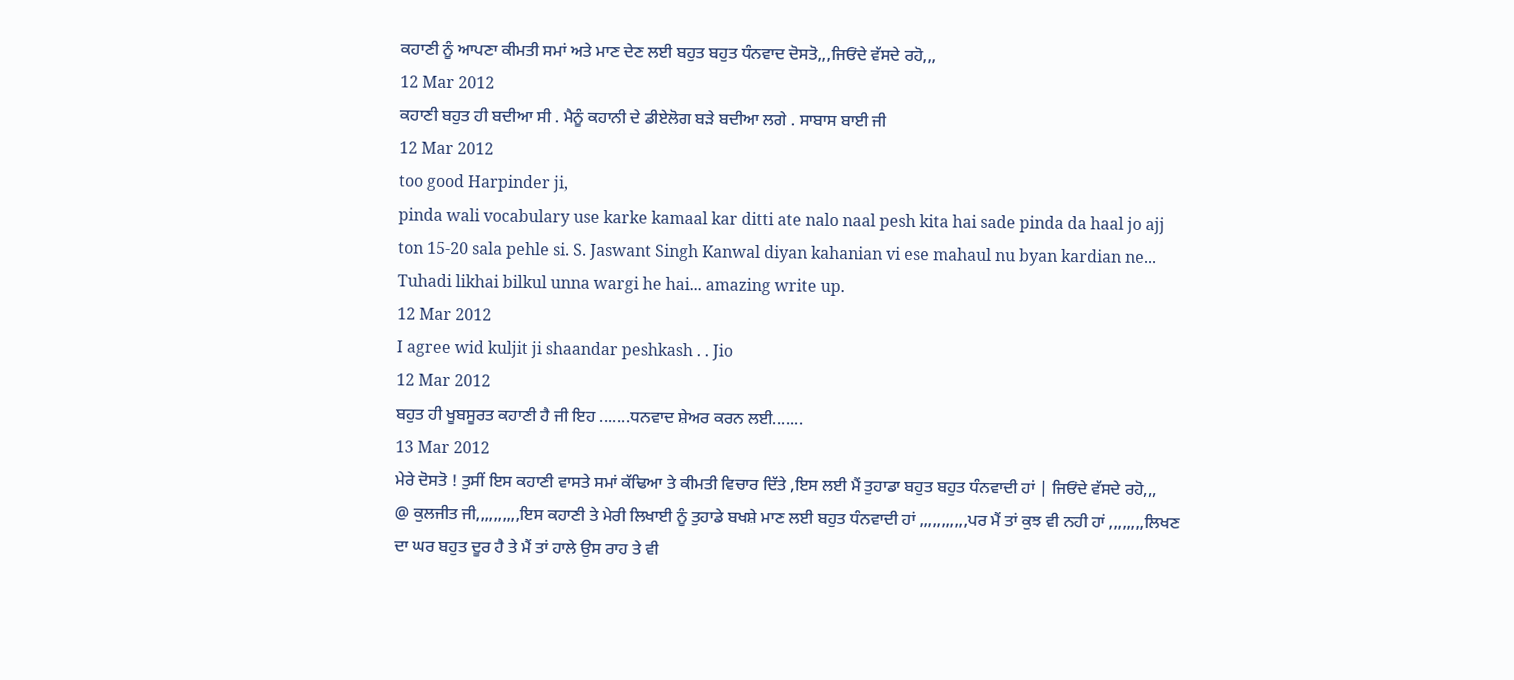ਕਹਾਣੀ ਨੂੰ ਆਪਣਾ ਕੀਮਤੀ ਸਮਾਂ ਅਤੇ ਮਾਣ ਦੇਣ ਲਈ ਬਹੁਤ ਬਹੁਤ ਧੰਨਵਾਦ ਦੋਸਤੋ,,,ਜਿਓਂਦੇ ਵੱਸਦੇ ਰਹੋ,,,
12 Mar 2012
ਕਹਾਣੀ ਬਹੁਤ ਹੀ ਬਦੀਆ ਸੀ . ਮੈਨੂੰ ਕਹਾਨੀ ਦੇ ਡੀਏਲੋਗ ਬੜੇ ਬਦੀਆ ਲਗੇ . ਸਾਬਾਸ ਬਾਈ ਜੀ
12 Mar 2012
too good Harpinder ji,
pinda wali vocabulary use karke kamaal kar ditti ate nalo naal pesh kita hai sade pinda da haal jo ajj ton 15-20 sala pehle si. S. Jaswant Singh Kanwal diyan kahanian vi ese mahaul nu byan kardian ne...
Tuhadi likhai bilkul unna wargi he hai... amazing write up.
12 Mar 2012
I agree wid kuljit ji shaandar peshkash . . Jio
12 Mar 2012
ਬਹੁਤ ਹੀ ਖੂਬਸੂਰਤ ਕਹਾਣੀ ਹੈ ਜੀ ਇਹ .......ਧਨਵਾਦ ਸ਼ੇਅਰ ਕਰਨ ਲਈ.......
13 Mar 2012
ਮੇਰੇ ਦੋਸਤੋ ! ਤੁਸੀਂ ਇਸ ਕਹਾਣੀ ਵਾਸਤੇ ਸਮਾਂ ਕੱਢਿਆ ਤੇ ਕੀਮਤੀ ਵਿਚਾਰ ਦਿੱਤੇ ,ਇਸ ਲਈ ਮੈਂ ਤੁਹਾਡਾ ਬਹੁਤ ਬਹੁਤ ਧੰਨਵਾਦੀ ਹਾਂ | ਜਿਓਂਦੇ ਵੱਸਦੇ ਰਹੋ,,,
@ ਕੁਲਜੀਤ ਜੀ,,,,,,,,,,ਇਸ ਕਹਾਣੀ ਤੇ ਮੇਰੀ ਲਿਖਾਈ ਨੂੰ ਤੁਹਾਡੇ ਬਖਸ਼ੇ ਮਾਣ ਲਈ ਬਹੁਤ ਧੰਨਵਾਦੀ ਹਾਂ ,,,,,,,,,,,ਪਰ ਮੈਂ ਤਾਂ ਕੁਝ ਵੀ ਨਹੀ ਹਾਂ ,,,,,,,,ਲਿਖਣ ਦਾ ਘਰ ਬਹੁਤ ਦੂਰ ਹੈ ਤੇ ਮੈਂ ਤਾਂ ਹਾਲੇ ਉਸ ਰਾਹ ਤੇ ਵੀ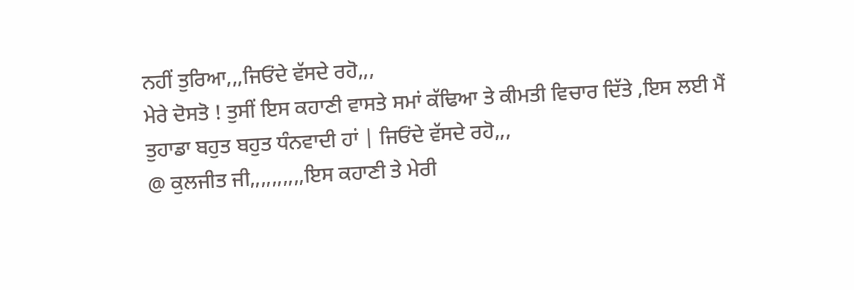ਨਹੀਂ ਤੁਰਿਆ,,,ਜਿਓਂਦੇ ਵੱਸਦੇ ਰਹੋ,,,
ਮੇਰੇ ਦੋਸਤੋ ! ਤੁਸੀਂ ਇਸ ਕਹਾਣੀ ਵਾਸਤੇ ਸਮਾਂ ਕੱਢਿਆ ਤੇ ਕੀਮਤੀ ਵਿਚਾਰ ਦਿੱਤੇ ,ਇਸ ਲਈ ਮੈਂ ਤੁਹਾਡਾ ਬਹੁਤ ਬਹੁਤ ਧੰਨਵਾਦੀ ਹਾਂ | ਜਿਓਂਦੇ ਵੱਸਦੇ ਰਹੋ,,,
@ ਕੁਲਜੀਤ ਜੀ,,,,,,,,,,ਇਸ ਕਹਾਣੀ ਤੇ ਮੇਰੀ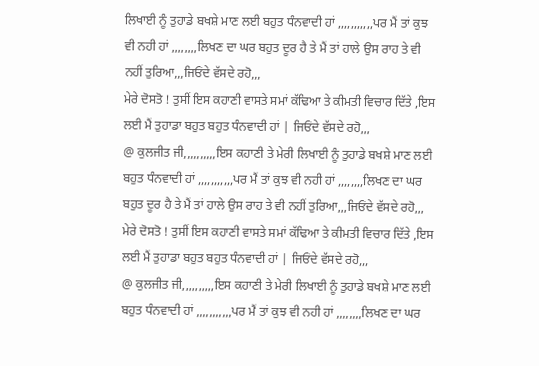ਲਿਖਾਈ ਨੂੰ ਤੁਹਾਡੇ ਬਖਸ਼ੇ ਮਾਣ ਲਈ ਬਹੁਤ ਧੰਨਵਾਦੀ ਹਾਂ ,,,,,,,,,,,ਪਰ ਮੈਂ ਤਾਂ ਕੁਝ ਵੀ ਨਹੀ ਹਾਂ ,,,,,,,,ਲਿਖਣ ਦਾ ਘਰ ਬਹੁਤ ਦੂਰ ਹੈ ਤੇ ਮੈਂ ਤਾਂ ਹਾਲੇ ਉਸ ਰਾਹ ਤੇ ਵੀ ਨਹੀਂ ਤੁਰਿਆ,,,ਜਿਓਂਦੇ ਵੱਸਦੇ ਰਹੋ,,,
ਮੇਰੇ ਦੋਸਤੋ ! ਤੁਸੀਂ ਇਸ ਕਹਾਣੀ ਵਾਸਤੇ ਸਮਾਂ ਕੱਢਿਆ ਤੇ ਕੀਮਤੀ ਵਿਚਾਰ ਦਿੱਤੇ ,ਇਸ ਲਈ ਮੈਂ ਤੁਹਾਡਾ ਬਹੁਤ ਬਹੁਤ ਧੰਨਵਾਦੀ ਹਾਂ | ਜਿਓਂਦੇ ਵੱਸਦੇ ਰਹੋ,,,
@ ਕੁਲਜੀਤ ਜੀ,,,,,,,,,,ਇਸ ਕਹਾਣੀ ਤੇ ਮੇਰੀ ਲਿਖਾਈ ਨੂੰ ਤੁਹਾਡੇ ਬਖਸ਼ੇ ਮਾਣ ਲਈ ਬਹੁਤ ਧੰਨਵਾਦੀ ਹਾਂ ,,,,,,,,,,,ਪਰ ਮੈਂ ਤਾਂ ਕੁਝ ਵੀ ਨਹੀ ਹਾਂ ,,,,,,,,ਲਿਖਣ ਦਾ ਘਰ ਬਹੁਤ ਦੂਰ ਹੈ ਤੇ ਮੈਂ ਤਾਂ ਹਾਲੇ ਉਸ ਰਾਹ ਤੇ ਵੀ ਨਹੀਂ ਤੁਰਿਆ,,,ਜਿਓਂਦੇ ਵੱਸਦੇ ਰਹੋ,,,
ਮੇਰੇ ਦੋਸਤੋ ! ਤੁਸੀਂ ਇਸ ਕਹਾਣੀ ਵਾਸਤੇ ਸਮਾਂ ਕੱਢਿਆ ਤੇ ਕੀਮਤੀ ਵਿਚਾਰ ਦਿੱਤੇ ,ਇਸ ਲਈ ਮੈਂ ਤੁਹਾਡਾ ਬਹੁਤ ਬਹੁਤ ਧੰਨਵਾਦੀ ਹਾਂ | ਜਿਓਂਦੇ ਵੱਸਦੇ ਰਹੋ,,,
@ ਕੁਲਜੀਤ ਜੀ,,,,,,,,,,ਇਸ ਕਹਾਣੀ ਤੇ ਮੇਰੀ ਲਿਖਾਈ ਨੂੰ ਤੁਹਾਡੇ ਬਖਸ਼ੇ ਮਾਣ ਲਈ ਬਹੁਤ ਧੰਨਵਾਦੀ ਹਾਂ ,,,,,,,,,,,ਪਰ ਮੈਂ ਤਾਂ ਕੁਝ ਵੀ ਨਹੀ ਹਾਂ ,,,,,,,,ਲਿਖਣ ਦਾ ਘਰ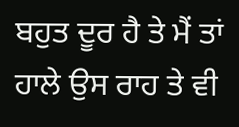ਬਹੁਤ ਦੂਰ ਹੈ ਤੇ ਮੈਂ ਤਾਂ ਹਾਲੇ ਉਸ ਰਾਹ ਤੇ ਵੀ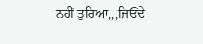ਨਹੀਂ ਤੁਰਿਆ,,,ਜਿਓਂਦੇ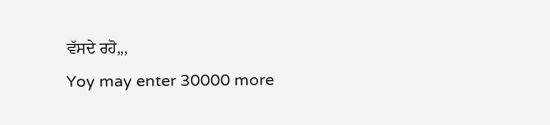ਵੱਸਦੇ ਰਹੋ,,,
Yoy may enter 30000 more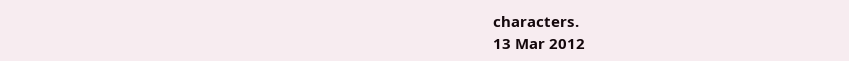characters.
13 Mar 2012